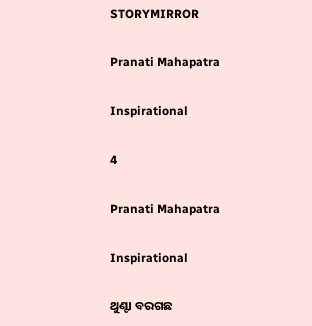STORYMIRROR

Pranati Mahapatra

Inspirational

4

Pranati Mahapatra

Inspirational

ଥୁଣ୍ଟା ବରଗଛ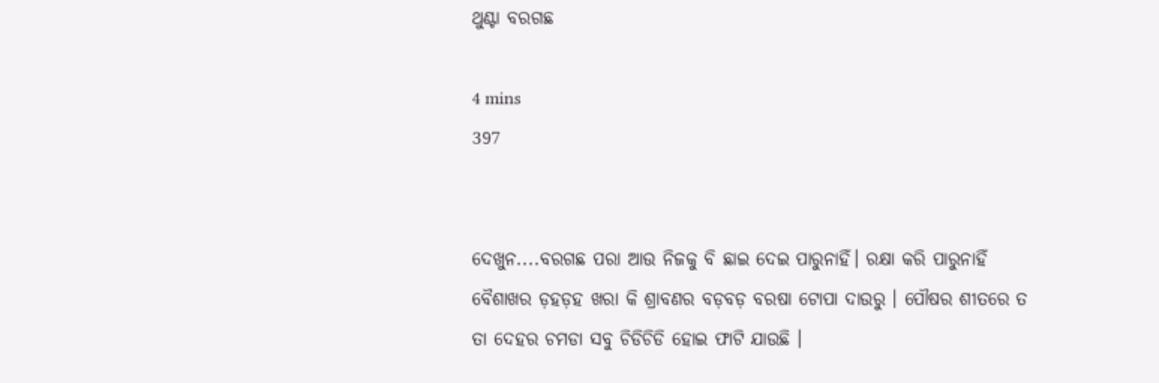ଥୁଣ୍ଟା ବରଗଛ

4 mins
397


ଦେଖୁନ....ବରଗଛ ପରା ଆଉ ନିଜକୁ ବି ଛାଇ ଦେଇ ପାରୁନାହିଁ। ରକ୍ଷା କରି ପାରୁନାହିଁ ବୈଶାଖର ଡ଼ହଡ଼ହ ଖରା କି ଶ୍ରାବଣର ବଡ଼ବଡ଼ ବରଷା ଟୋପା ଦାଉରୁ । ପୌଷର ଶୀତରେ ତ ତା ଦେହର ଚମଡା ସବୁ ଚିଡିଚିଡି ହୋଇ ଫାଟି ଯାଉଛି ।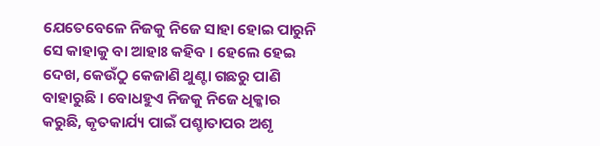ଯେତେବେଳେ ନିଜକୁ ନିଜେ ସାହା ହୋଇ ପାରୁନି ସେ କାହାକୁ ବା ଆହାଃ କହିବ । ହେଲେ ହେଇ ଦେଖ, କେଉଁଠୁ କେଜାଣି ଥୁଣ୍ଟା ଗଛରୁ ପାଣି ବାହାରୁଛି । ବୋଧହୁଏ ନିଜକୁ ନିଜେ ଧିକ୍କାର କରୁଛି, କୃତକାର୍ଯ୍ୟ ପାଇଁ ପଶ୍ଚାତାପର ଅଶୃ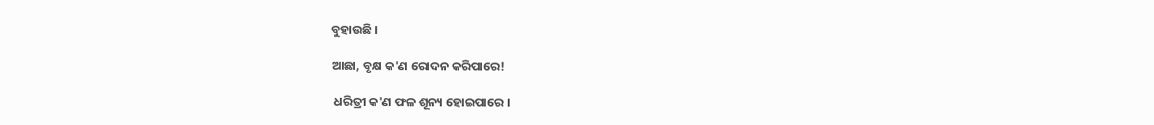ବୁହାଉଛି ।

ଆଛା, ବୃକ୍ଷ କ'ଣ ରୋଦନ କରିପାରେ!

 ଧରିତ୍ରୀ କ'ଣ ଫଳ ଶୂନ୍ୟ ହୋଇପାରେ ।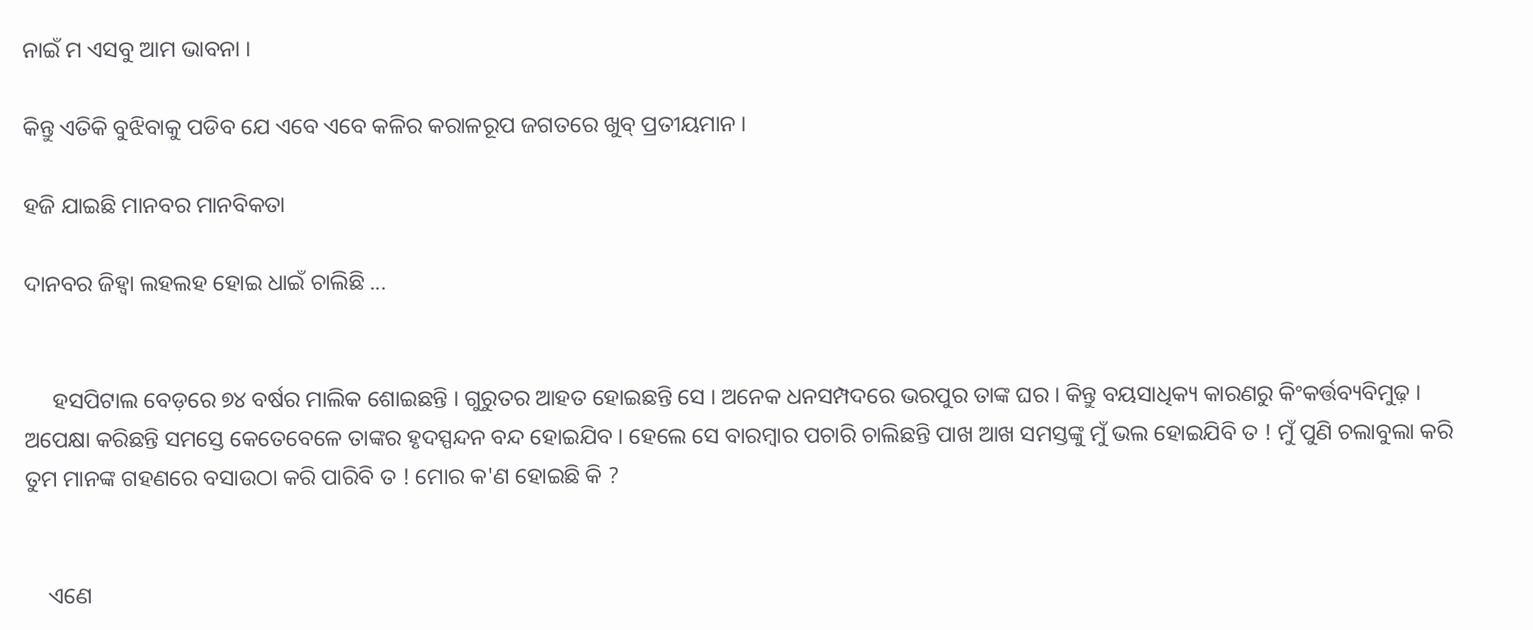ନାଇଁ ମ ଏସବୁ ଆମ ଭାବନା ।

କିନ୍ତୁ ଏତିକି ବୁଝିବାକୁ ପଡିବ ଯେ ଏବେ ଏବେ କଳିର କରାଳରୂପ ଜଗତରେ ଖୁବ୍ ପ୍ରତୀୟମାନ ।

ହଜି ଯାଇଛି ମାନବର ମାନବିକତା

ଦାନବର ଜିହ୍ବା ଲହଲହ ହୋଇ ଧାଇଁ ଚାଲିଛି ...


     ହସପିଟାଲ ବେଡ଼ରେ ୭୪ ବର୍ଷର ମାଲିକ ଶୋଇଛନ୍ତି । ଗୁରୁତର ଆହତ ହୋଇଛନ୍ତି ସେ । ଅନେକ ଧନସମ୍ପଦରେ ଭରପୁର ତାଙ୍କ ଘର । କିନ୍ତୁ ବୟସାଧିକ୍ୟ କାରଣରୁ କିଂକର୍ତ୍ତବ୍ୟବିମୁଢ଼ । ଅପେକ୍ଷା କରିଛନ୍ତି ସମସ୍ତେ କେତେବେଳେ ତାଙ୍କର ହୃଦସ୍ପନ୍ଦନ ବନ୍ଦ ହୋଇଯିବ । ହେଲେ ସେ ବାରମ୍ବାର ପଚାରି ଚାଲିଛନ୍ତି ପାଖ ଆଖ ସମସ୍ତଙ୍କୁ ମୁଁ ଭଲ ହୋଇଯିବି ତ ! ମୁଁ ପୁଣି ଚଲାବୁଲା କରି ତୁମ ମାନଙ୍କ ଗହଣରେ ବସାଉଠା କରି ପାରିବି ତ ! ମୋର କ'ଣ ହୋଇଛି କି ?


    ଏଣେ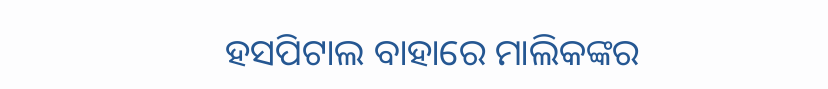ହସପିଟାଲ ବାହାରେ ମାଲିକଙ୍କର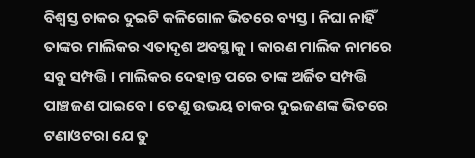ବିଶ୍ବସ୍ତ ଚାକର ଦୁଇଟି କଳିଗୋଳ ଭିତରେ ବ୍ୟସ୍ତ । ନିଘା ନାହିଁ ତାଙ୍କର ମାଲିକର ଏତାଦୃଶ ଅବସ୍ଥାକୁ । କାରଣ ମାଲିକ ନାମରେ ସବୁ ସମ୍ପତ୍ତି । ମାଲିକର ଦେହାନ୍ତ ପରେ ତାଙ୍କ ଅର୍ଜିତ ସମ୍ପତ୍ତି ପାଞ୍ଚଜଣ ପାଇବେ । ତେଣୁ ଉଭୟ ଚାକର ଦୁଇଜଣଙ୍କ ଭିତରେ ଟଣାଓଟରା ଯେ ତୁ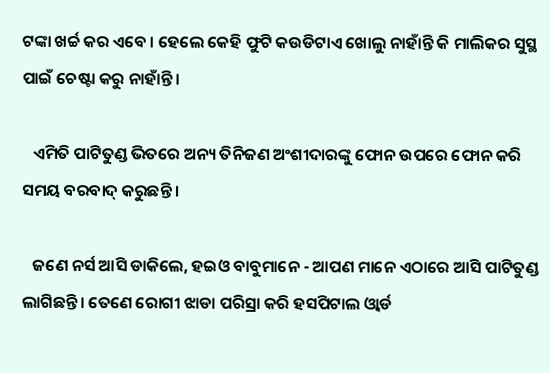ଟଙ୍କା ଖର୍ଚ୍ଚ କର ଏବେ । ହେଲେ କେହି ଫୁଟି କଉଡିଟାଏ ଖୋଲୁ ନାହାଁନ୍ତି କି ମାଲିକର ସୁସ୍ଥ ପାଇଁ ଚେଷ୍ଟା କରୁ ନାହାଁନ୍ତି ।

   ଏମିତି ପାଟିତୁଣ୍ଡ ଭିତରେ ଅନ୍ୟ ତିନିଜଣ ଅଂଶୀଦାରଙ୍କୁ ଫୋନ ଉପରେ ଫୋନ କରି ସମୟ ବରବାଦ୍ କରୁଛନ୍ତି ।

   ଜଣେ ନର୍ସ ଆସି ଡାକିଲେ, ହଇଓ ବାବୁମାନେ - ଆପଣ ମାନେ ଏଠାରେ ଆସି ପାଟିତୁଣ୍ଡ ଲାଗିଛନ୍ତି। ତେଣେ ରୋଗୀ ଝାଡା ପରିସ୍ରା କରି ହସପିଟାଲ ଓ୍ବାର୍ଡ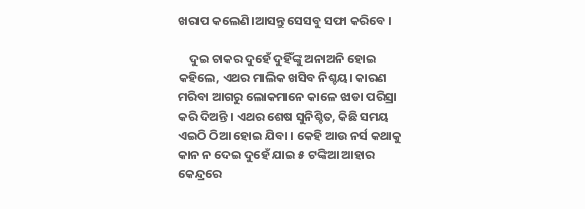ଖରାପ କଲେଣି।ଆସନ୍ତୁ ସେସବୁ ସଫା କରିବେ ।

    ଦୁଇ ଚାକର ଦୁହେଁ ଦୁହିଁଙ୍କୁ ଅନାଅନି ହୋଇ କହିଲେ, ଏଥର ମାଲିକ ଖସିବ ନିଶ୍ଚୟ। କାରଣ ମରିବା ଆଗରୁ ଲୋକମାନେ କାଳେ ଝାଡା ପରିସ୍ରା କରି ଦିଅନ୍ତି । ଏଥର ଶେଷ ସୁନିଶ୍ଚିତ, କିଛି ସମୟ ଏଇଠି ଠିଆ ହୋଇ ଯିବା । କେହି ଆଉ ନର୍ସ କଥାକୁ କାନ ନ ଦେଇ ଦୁହେଁ ଯାଇ ୫ ଟଙ୍କିଆ ଆହାର କେନ୍ଦ୍ରରେ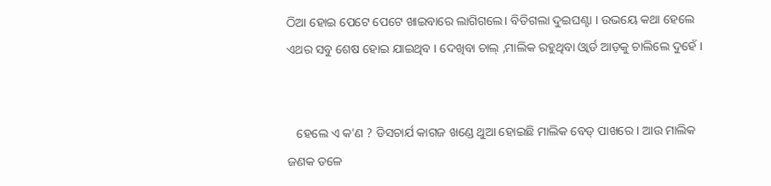ଠିଆ ହୋଇ ପେଟେ ପେଟେ ଖାଇବାରେ ଲାଗିଗଲେ। ବିତିଗଲା ଦୁଇଘଣ୍ଟା । ଉଭୟେ କଥା ହେଲେ ଏଥର ସବୁ ଶେଷ ହୋଇ ଯାଇଥିବ । ଦେଖିବା ଚାଲ୍ ,ମାଲିକ ରହୁଥିବା ଓ୍ବାର୍ଡ ଆଡ଼କୁ ଚାଲିଲେ ଦୁହେଁ ।


   ହେଲେ ଏ କ'ଣ ? ଡିସଚାର୍ଯ କାଗଜ ଖଣ୍ଡେ ଥୁଆ ହୋଇଛି ମାଲିକ ବେଡ୍ ପାଖରେ । ଆଉ ମାଲିକ ଜଣକ ତଳେ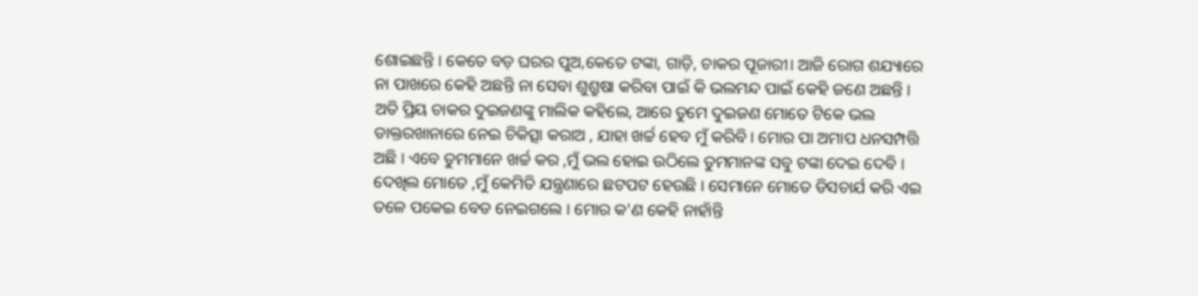ଶୋଇଛନ୍ତି । କେତେ ବଡ଼ ଘରର ପୁଅ,କେତେ ଟଙ୍କା, ଗାଡ଼ି, ଚାକର ପୂଜାରୀ। ଆଜି ରୋଗ ଶଯ୍ୟାରେ ନା ପାଖରେ କେହି ଅଛନ୍ତି ନା ସେବା ଶୁଶ୍ରୁଷା କରିବା ପାଇଁ କି ଭଲମନ୍ଦ ପାଇଁ କେହି ଜଣେ ଅଛନ୍ତି । ଅତି ପ୍ରିୟ ଚାକର ଦୁଇଜଣଙ୍କୁ ମାଲିକ କହିଲେ, ଆରେ ତୁମେ ଦୁଇଜଣ ମୋତେ ଟିକେ ଭଲ ଡାକ୍ତରଖାନାରେ ନେଇ ଚିକିତ୍ସା କରାଅ , ଯାହା ଖର୍ଚ୍ଚ ହେବ ମୁଁ କରିବି । ମୋର ପା ଅମାପ ଧନସମ୍ପତ୍ତି ଅଛି । ଏବେ ତୁମମାନେ ଖର୍ଚ୍ଚ କର ,ମୁଁ ଭଲ ହୋଇ ଉଠିଲେ ତୁମମାନଙ୍କ ସବୁ ଟଙ୍କା ଦେଇ ଦେବି । ଦେଖିଲ ମୋତେ ,ମୁଁ କେମିତି ଯନ୍ତ୍ରଣାରେ ଛଟପଟ ହେଉଛି । ସେମାନେ ମୋତେ ଡିସଚାର୍ଯ କରି ଏଇ ତଳେ ପକେଇ ବେଡ ନେଇଗଲେ । ମୋର କ'ଣ କେହି ନାହାଁନ୍ତି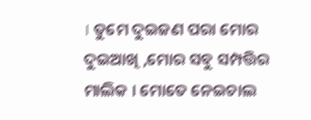। ତୁମେ ଦୁଇଜଣ ପରା ମୋର ଦୁଇଆଖି ,ମୋର ସବୁ ସମ୍ପତ୍ତିର ମାଲିକ । ମୋତେ ନେଇଚାଲ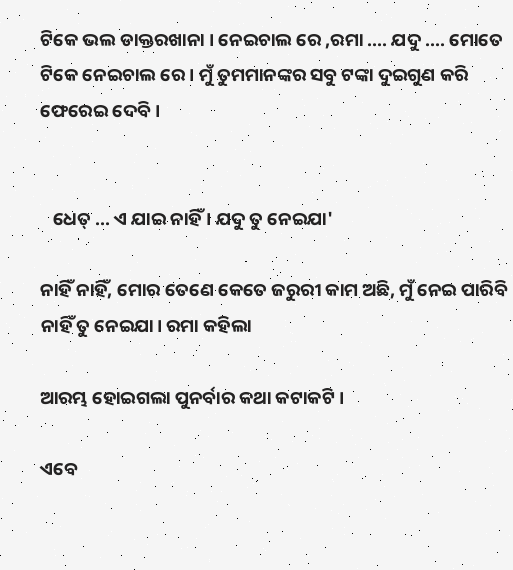ଟିକେ ଭଲ ଡାକ୍ତରଖାନା । ନେଇଚାଲ ରେ ,ରମା .... ଯଦୁ .... ମୋତେ ଟିକେ ନେଇଚାଲ ରେ । ମୁଁ ତୁମମାନଙ୍କର ସବୁ ଟଙ୍କା ଦୁଇଗୁଣ କରି ଫେରେଇ ଦେବି ।


   ଧେତ୍ ... ଏ ଯାଇ ନାହିଁ । ଯଦୁ ତୁ ନେଇଯା'

ନାହିଁ ନାହିଁ, ମୋର ତେଣେ କେତେ ଜରୁରୀ କାମ ଅଛି, ମୁଁ ନେଇ ପାରିବି ନାହିଁ ତୁ ନେଇଯା। ରମା କହିଲା

ଆରମ୍ଭ ହୋଇଗଲା ପୁନର୍ବାର କଥା କଟାକଟି ।

ଏବେ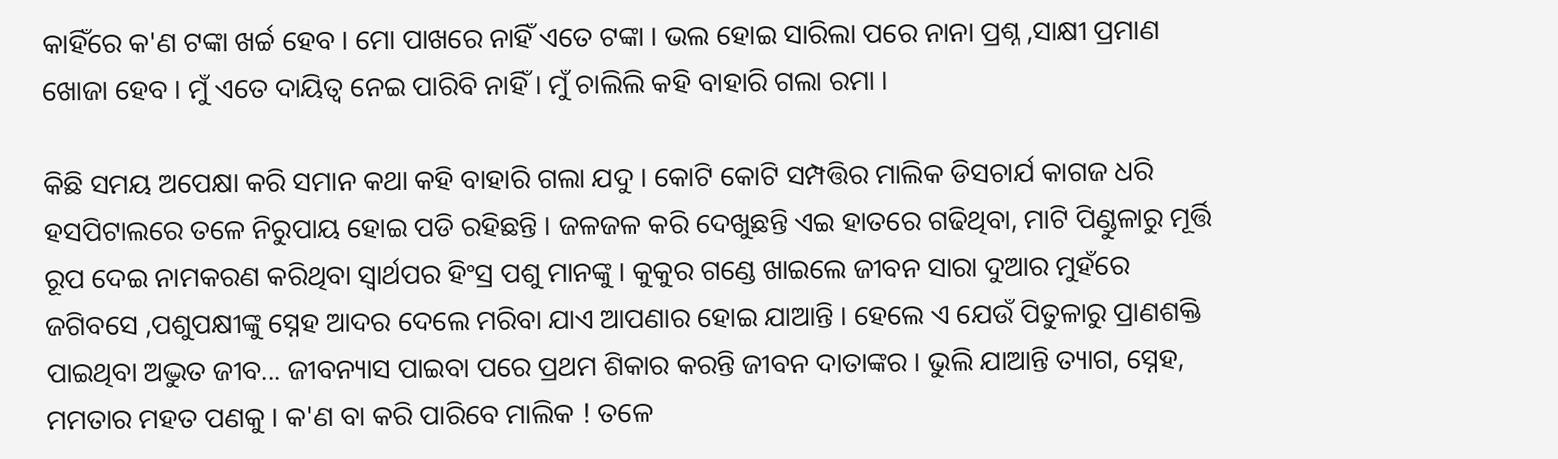କାହିଁରେ କ'ଣ ଟଙ୍କା ଖର୍ଚ୍ଚ ହେବ । ମୋ ପାଖରେ ନାହିଁ ଏତେ ଟଙ୍କା । ଭଲ ହୋଇ ସାରିଲା ପରେ ନାନା ପ୍ରଶ୍ନ ,ସାକ୍ଷୀ ପ୍ରମାଣ ଖୋଜା ହେବ । ମୁଁ ଏତେ ଦାୟିତ୍ୱ ନେଇ ପାରିବି ନାହିଁ । ମୁଁ ଚାଲିଲି କହି ବାହାରି ଗଲା ରମା ।

କିଛି ସମୟ ଅପେକ୍ଷା କରି ସମାନ କଥା କହି ବାହାରି ଗଲା ଯଦୁ । କୋଟି କୋଟି ସମ୍ପତ୍ତିର ମାଲିକ ଡିସଚାର୍ଯ କାଗଜ ଧରି ହସପିଟାଲରେ ତଳେ ନିରୁପାୟ ହୋଇ ପଡି ରହିଛନ୍ତି । ଜଳଜଳ କରି ଦେଖୁଛନ୍ତି ଏଇ ହାତରେ ଗଢିଥିବା, ମାଟି ପିଣ୍ଡୁଳାରୁ ମୂର୍ତ୍ତି ରୂପ ଦେଇ ନାମକରଣ କରିଥିବା ସ୍ବାର୍ଥପର ହିଂସ୍ର ପଶୁ ମାନଙ୍କୁ । କୁକୁର ଗଣ୍ଡେ ଖାଇଲେ ଜୀବନ ସାରା ଦୁଆର ମୁହଁରେ ଜଗିବସେ ,ପଶୁପକ୍ଷୀଙ୍କୁ ସ୍ନେହ ଆଦର ଦେଲେ ମରିବା ଯାଏ ଆପଣାର ହୋଇ ଯାଆନ୍ତି । ହେଲେ ଏ ଯେଉଁ ପିତୁଳାରୁ ପ୍ରାଣଶକ୍ତି ପାଇଥିବା ଅଦ୍ଭୁତ ଜୀବ... ଜୀବନ୍ୟାସ ପାଇବା ପରେ ପ୍ରଥମ ଶିକାର କରନ୍ତି ଜୀବନ ଦାତାଙ୍କର । ଭୁଲି ଯାଆନ୍ତି ତ୍ୟାଗ, ସ୍ନେହ, ମମତାର ମହତ ପଣକୁ । କ'ଣ ବା କରି ପାରିବେ ମାଲିକ ! ତଳେ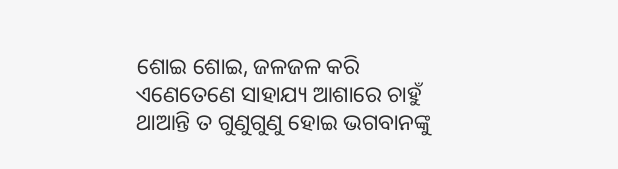ଶୋଇ ଶୋଇ, ଜଳଜଳ କରି ଏଣେତେଣେ ସାହାଯ୍ୟ ଆଶାରେ ଚାହୁଁ ଥାଆନ୍ତି ତ ଗୁଣୁଗୁଣୁ ହୋଇ ଭଗବାନଙ୍କୁ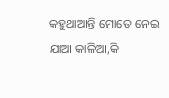କହୁଥାଆନ୍ତି ମୋତେ ନେଇ ଯାଆ କାଳିଆ,କି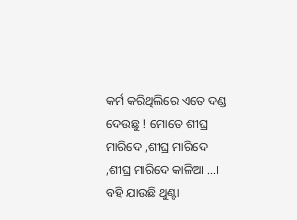କର୍ମ କରିଥିଲିରେ ଏତେ ଦଣ୍ଡ ଦେଉଛୁ ! ମୋତେ ଶୀଘ୍ର ମାରିଦେ ,ଶୀଘ୍ର ମାରିଦେ ,ଶୀଘ୍ର ମାରିଦେ କାଳିଆ ...। ବହି ଯାଉଛି ଥୁଣ୍ଟା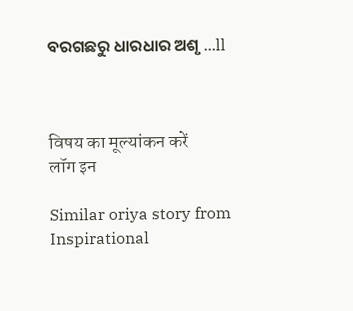ବରଗଛରୁ ଧାରଧାର ଅଶୃ ...ll



विषय का मूल्यांकन करें
लॉग इन

Similar oriya story from Inspirational